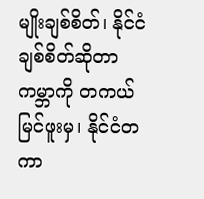မျိုးချစ်စိတ်၊ နိုင်ငံချစ်စိတ်ဆိုတာ ကမ္ဘာကို တကယ်မြင်ဖူးမှ၊ နိုင်ငံတကာ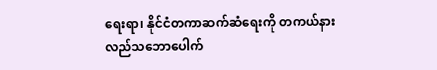ရေးရာ၊ နိုင်ငံတကာဆက်ဆံရေးကို တကယ်နားလည်သဘောပေါက်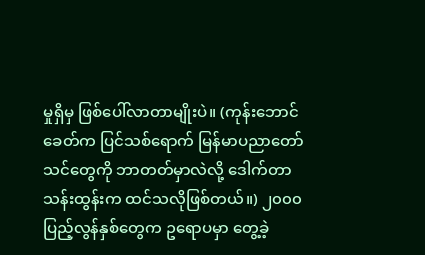မှုရှိမှ ဖြစ်ပေါ်လာတာမျိုးပဲ။ (ကုန်းဘောင်ခေတ်က ပြင်သစ်ရောက် မြန်မာပညာတော်သင်တွေကို ဘာတတ်မှာလဲလို့ ဒေါက်တာသန်းထွန်းက ထင်သလိုဖြစ်တယ်။) ၂၀၀၀ ပြည့်လွန်နှစ်တွေက ဥရောပမှာ တွေ့ခဲ့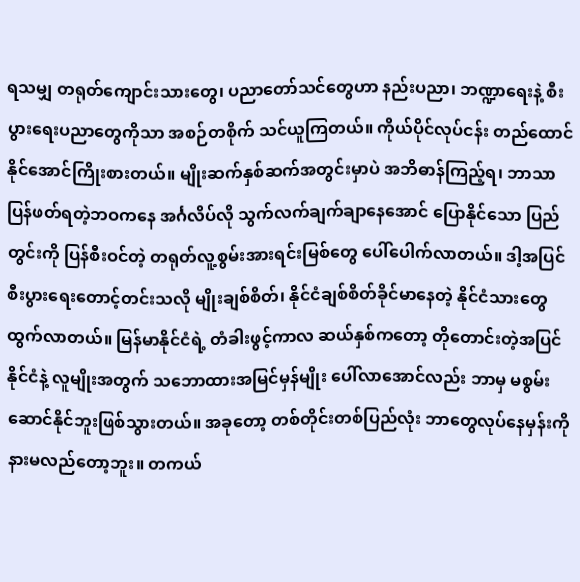ရသမျှ တရုတ်ကျောင်းသားတွေ၊ ပညာတော်သင်တွေဟာ နည်းပညာ၊ ဘဏ္ဍာရေးနဲ့ စီးပွားရေးပညာတွေကိုသာ အစဉ်တစိုက် သင်ယူကြတယ်။ ကိုယ်ပိုင်လုပ်ငန်း တည်ထောင်နိုင်အောင်ကြိုးစားတယ်။ မျိုးဆက်နှစ်ဆက်အတွင်းမှာပဲ အဘိဓာန်ကြည့်ရ၊ ဘာသာပြန်ဖတ်ရတဲ့ဘဝကနေ အင်္ဂလိပ်လို သွက်လက်ချက်ချာနေအောင် ပြောနိုင်သော ပြည်တွင်းကို ပြန်စီးဝင်တဲ့ တရုတ်လူ့စွမ်းအားရင်းမြစ်တွေ ပေါ်ပေါက်လာတယ်။ ဒါ့အပြင် စီးပွားရေးတောင့်တင်းသလို မျိုးချစ်စိတ်၊ နိုင်ငံချစ်စိတ်ခိုင်မာနေတဲ့ နိုင်ငံသားတွေ ထွက်လာတယ်။ မြန်မာနိုင်ငံရဲ့ တံခါးဖွင့်ကာလ ဆယ်နှစ်ကတော့ တိုတောင်းတဲ့အပြင် နိုင်ငံနဲ့ လူမျိုးအတွက် သဘောထားအမြင်မှန်မျိုး ပေါ်လာအောင်လည်း ဘာမှ မစွမ်းဆောင်နိုင်ဘူးဖြစ်သွားတယ်။ အခုတော့ တစ်တိုင်းတစ်ပြည်လုံး ဘာတွေလုပ်နေမှန်းကို နားမလည်တော့ဘူး။ တကယ်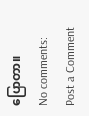ပြောတာ။
No comments:
Post a Comment